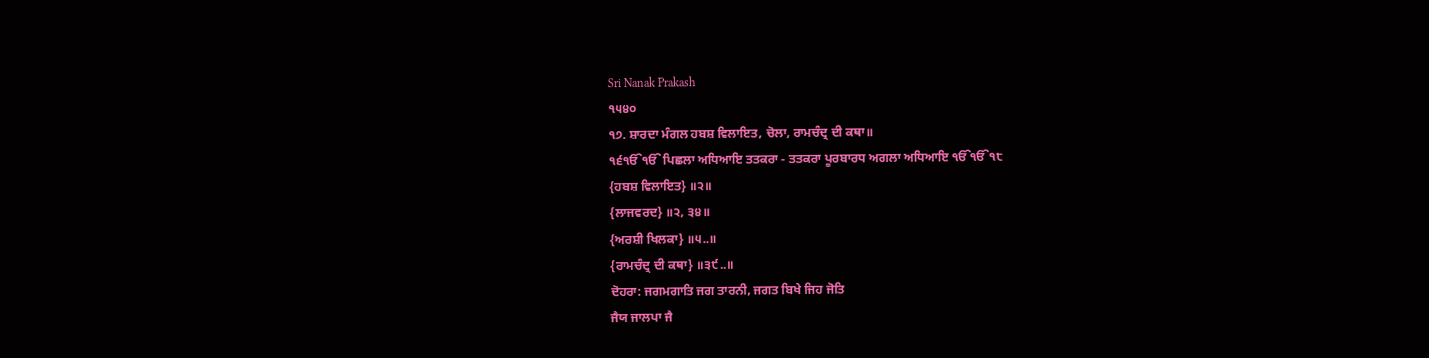Sri Nanak Prakash
੧੫੪੦
੧੭. ਸ਼ਾਰਦਾ ਮੰਗਲ ਹਬਸ਼ ਵਿਲਾਇਤ, ਚੋਲਾ, ਰਾਮਚੰਦ੍ਰ ਦੀ ਕਥਾ॥
੧੬ੴੴ ਪਿਛਲਾ ਅਧਿਆਇ ਤਤਕਰਾ - ਤਤਕਰਾ ਪੂਰਬਾਰਧ ਅਗਲਾ ਅਧਿਆਇ ੴੴ੧੮
{ਹਬਸ਼ ਵਿਲਾਇਤ} ॥੨॥
{ਲਾਜਵਰਦ} ॥੨, ੩੪॥
{ਅਰਸ਼ੀ ਖਿਲਕਾ} ॥੫..॥
{ਰਾਮਚੰਦ੍ਰ ਦੀ ਕਥਾ} ॥੩੯..॥
ਦੋਹਰਾ: ਜਗਮਗਾਤਿ ਜਗ ਤਾਰਨੀ, ਜਗਤ ਬਿਖੇ ਜਿਹ ਜੋਤਿ
ਜੈਯ ਜਾਲਪਾ ਜੈ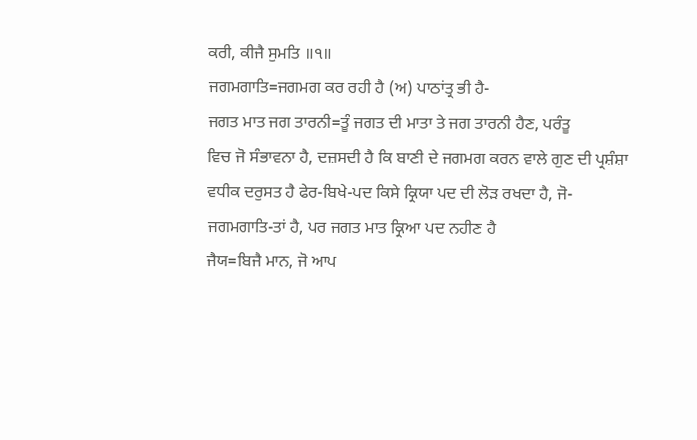ਕਰੀ, ਕੀਜੈ ਸੁਮਤਿ ॥੧॥
ਜਗਮਗਾਤਿ=ਜਗਮਗ ਕਰ ਰਹੀ ਹੈ (ਅ) ਪਾਠਾਂਤ੍ਰ ਭੀ ਹੈ-
ਜਗਤ ਮਾਤ ਜਗ ਤਾਰਨੀ=ਤੂੰ ਜਗਤ ਦੀ ਮਾਤਾ ਤੇ ਜਗ ਤਾਰਨੀ ਹੈਣ, ਪਰੰਤੂ
ਵਿਚ ਜੋ ਸੰਭਾਵਨਾ ਹੈ, ਦਜ਼ਸਦੀ ਹੈ ਕਿ ਬਾਣੀ ਦੇ ਜਗਮਗ ਕਰਨ ਵਾਲੇ ਗੁਣ ਦੀ ਪ੍ਰਸ਼ੰਸ਼ਾ
ਵਧੀਕ ਦਰੁਸਤ ਹੈ ਫੇਰ-ਬਿਖੇ-ਪਦ ਕਿਸੇ ਕ੍ਰਿਯਾ ਪਦ ਦੀ ਲੋੜ ਰਖਦਾ ਹੈ, ਜੋ-
ਜਗਮਗਾਤਿ-ਤਾਂ ਹੈ, ਪਰ ਜਗਤ ਮਾਤ ਕ੍ਰਿਆ ਪਦ ਨਹੀਣ ਹੈ
ਜੈਯ=ਬਿਜੈ ਮਾਨ, ਜੋ ਆਪ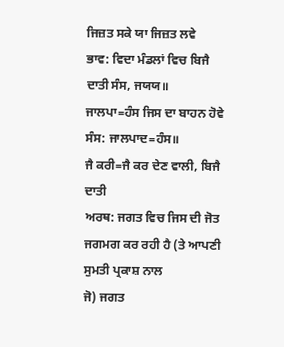ਜਿਜ਼ਤ ਸਕੇ ਯਾ ਜਿਜ਼ਤ ਲਵੇ
ਭਾਵ: ਵਿਦਾ ਮੰਡਲਾਂ ਵਿਚ ਬਿਜੈ ਦਾਤੀ ਸੰਸ, ਜਯਯ॥
ਜਾਲਪਾ=ਹੰਸ ਜਿਸ ਦਾ ਬਾਹਨ ਹੋਵੇ ਸੰਸ: ਜਾਲਪਾਦ=ਹੰਸ॥
ਜੈ ਕਰੀ=ਜੈ ਕਰ ਦੇਣ ਵਾਲੀ, ਬਿਜੈ ਦਾਤੀ
ਅਰਥ: ਜਗਤ ਵਿਚ ਜਿਸ ਦੀ ਜੋਤ ਜਗਮਗ ਕਰ ਰਹੀ ਹੈ (ਤੇ ਆਪਣੀ ਸੁਮਤੀ ਪ੍ਰਕਾਸ਼ ਨਾਲ
ਜੋ) ਜਗਤ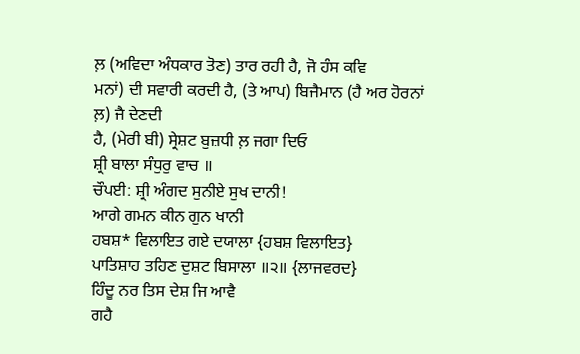ਲ਼ (ਅਵਿਦਾ ਅੰਧਕਾਰ ਤੋਣ) ਤਾਰ ਰਹੀ ਹੈ, ਜੋ ਹੰਸ ਕਵਿ
ਮਨਾਂ) ਦੀ ਸਵਾਰੀ ਕਰਦੀ ਹੈ, (ਤੇ ਆਪ) ਬਿਜੈਮਾਨ (ਹੈ ਅਰ ਹੋਰਨਾਂ ਲ਼) ਜੈ ਦੇਣਦੀ
ਹੈ, (ਮੇਰੀ ਬੀ) ਸ੍ਰੇਸ਼ਟ ਬੁਜ਼ਧੀ ਲ਼ ਜਗਾ ਦਿਓ
ਸ਼੍ਰੀ ਬਾਲਾ ਸੰਧੁਰੁ ਵਾਚ ॥
ਚੌਪਈ: ਸ਼੍ਰੀ ਅੰਗਦ ਸੁਨੀਏ ਸੁਖ ਦਾਨੀ!
ਆਗੇ ਗਮਨ ਕੀਨ ਗੁਨ ਖਾਨੀ
ਹਬਸ਼* ਵਿਲਾਇਤ ਗਏ ਦਯਾਲਾ {ਹਬਸ਼ ਵਿਲਾਇਤ}
ਪਾਤਿਸ਼ਾਹ ਤਹਿਣ ਦੁਸ਼ਟ ਬਿਸਾਲਾ ॥੨॥ {ਲਾਜਵਰਦ}
ਹਿੰਦੂ ਨਰ ਤਿਸ ਦੇਸ਼ ਜਿ ਆਵੈ
ਗਹੈ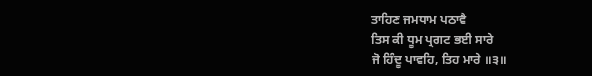ਤਾਹਿਣ ਜਮਧਾਮ ਪਠਾਵੈ
ਤਿਸ ਕੀ ਧੂਮ ਪ੍ਰਗਟ ਭਈ ਸਾਰੇ
ਜੋ ਹਿੰਦੂ ਪਾਵਹਿ, ਤਿਹ ਮਾਰੇ ॥੩॥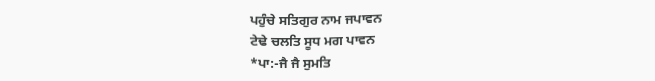ਪਹੁੰਚੇ ਸਤਿਗੁਰ ਨਾਮ ਜਪਾਵਨ
ਟੇਢੇ ਚਲਤਿ ਸੂਧ ਮਗ ਪਾਵਨ
*ਪਾ:-ਜੈ ਜੈ ਸੁਮਤਿ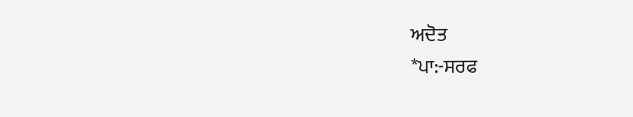ਅਦੋਤ
*ਪਾ:-ਸਰਫ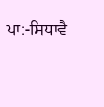ਪਾ:-ਸਿਧਾਵੈ